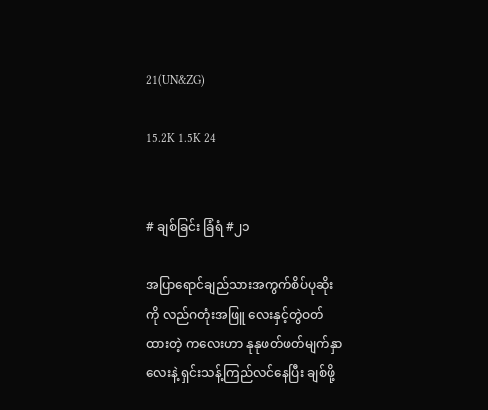21(UN&ZG)

15.2K 1.5K 24


# ချစ်ခြင်း ခြံရံ #၂၁

အပြာရောင်ချည်သားအကွက်စိပ်ပုဆိုးကို လည်ဂတုံးအဖြူ လေးနှင့်တွဲဝတ်ထားတဲ့ ကလေးဟာ နုနုဖတ်ဖတ်မျက်နှာလေးနဲ့ ရှင်းသန့်ကြည်လင်နေပြီး ချစ်ဖို့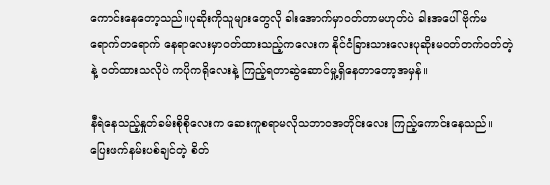ကောင်းနေတော့သည်။ပုဆိုးကိုသူများတွေလို ခါးအောက်မှာဝတ်တာမဟုတ်ပဲ ခါးအပေါ်ဗိုက်မရောက်တရောက် နေရာလေးမှာဝတ်ထားသည့်ကလေးက နိုင်ငံခြားသားလေးပုဆိုးမဝတ်တက်ဝတ်တဲ့နဲ့ ဝတ်ထားသလိုပဲ ကပိုကရိုလေးနဲ့ ကြည့်ရတာဆွဲဆောင်မှု့ရှိနေတာတော့အမှန်။

နီရဲနေသည့်နှုတ်ခမ်းစိုစိုလေးက ဆေးကူစရာမလိုသဘာဝအတိုင်းလေး ကြည့်ကောင်းနေသည်။
ပြေးဖက်နမ်းပစ်ချင်တဲ့ စိတ်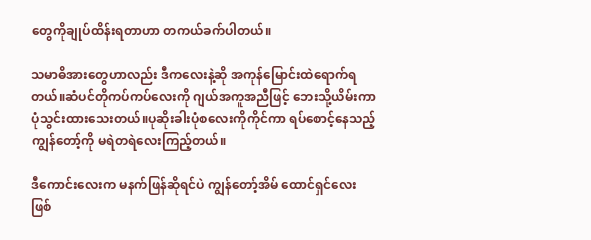တွေကိုချုပ်ထိန်းရတာဟာ တကယ်ခက်ပါတယ်။

သမာဓိအားတွေဟာလည်း ဒီကလေးနဲ့ဆို အကုန်မြောင်းထဲရောက်ရတယ်။ဆံပင်တိုကပ်ကပ်လေးကို ဂျယ်အကူအညီဖြင့် ဘေးသို့ယိမ်းကာပုံသွင်းထားသေးတယ်။ပုဆိုးခါးပုံစလေးကိုကိုင်ကာ ရပ်စောင့်နေသည့်ကျွန်တော့်ကို မရဲတရဲလေးကြည့်တယ်။

ဒီကောင်းလေးက မနက်ဖြန်ဆိုရင်ပဲ ကျွန်တော့်အိမ်‌ ထောင်ရှင်လေး ဖြစ်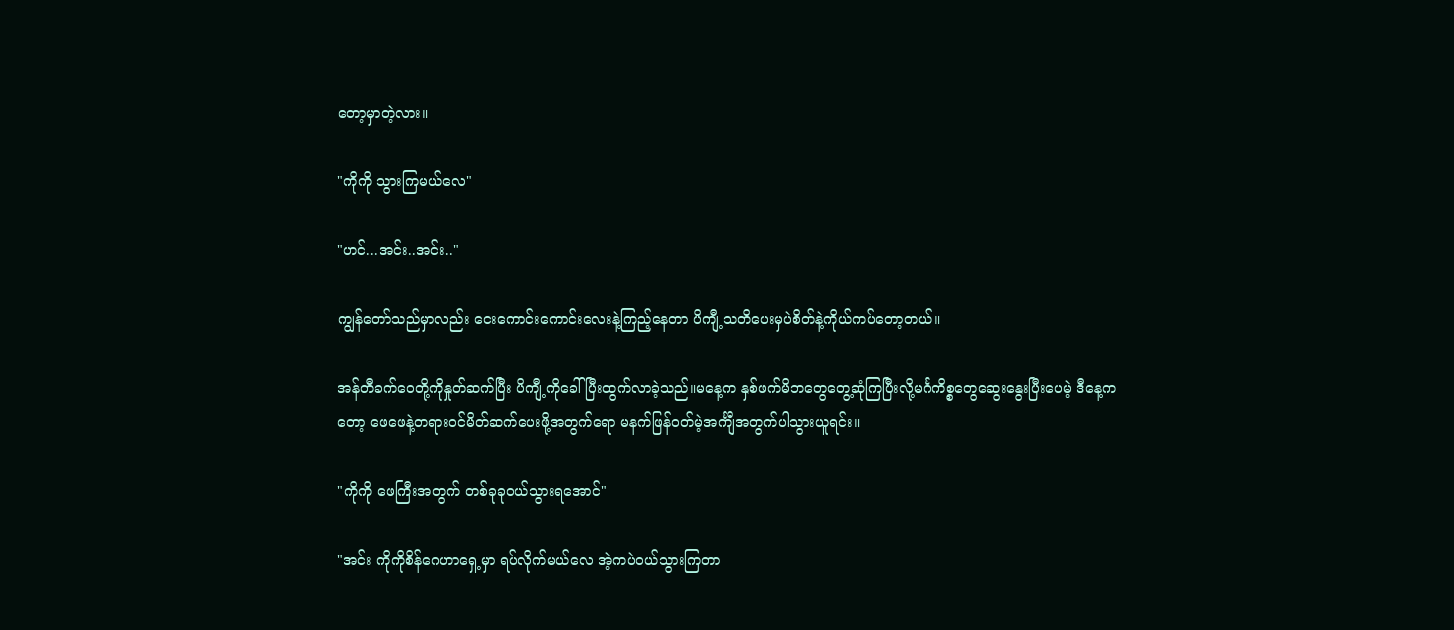တော့မှာတဲ့လား။

"ကိုကို သွားကြမယ်လေ"

"ဟင်...အင်း..အင်း.."

ကျွန်တော်သည်မှာလည်း ငေးကောင်းကောင်းလေးနဲ့ကြည့်နေတာ ပိကျီ့သတိပေးမှပဲစိတ်နဲ့ကိုယ်ကပ်တော့တယ်။

အန်တီခက်ဝေတို့ကိုနှုတ်ဆက်ပြီး ပိကျီ့ကိုခေါ်ပြီးထွက်လာခဲ့သည်။မနေ့က နှစ်ဖက်မိဘတွေတွေ့ဆုံကြပြီးလို့မင်္ဂကိစ္စတွေဆွေးနွေးပြီးပေမဲ့ ဒီနေ့ကတော့ ဖေဖေနဲ့တရားဝင်မိတ်ဆက်ပေးဖို့အတွက်ရော မနက်ဖြန်ဝတ်မဲ့အင်္ကျီအတွက်ပါသွားယူရင်း။

"ကိုကို ဖေကြီးအတွက် တစ်ခုခုဝယ်သွားရအောင်"

"အင်း ကိုကိုစိန်ဂေဟာရှေ့မှာ ရပ်လိုက်မယ်လေ အဲ့ကပဲဝယ်သွားကြတာ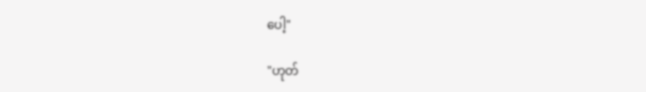ပေါ့"

"ဟုတ်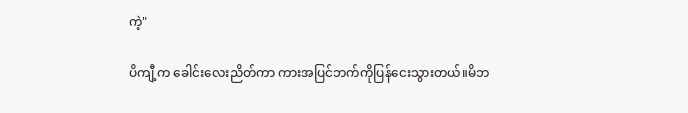ကဲ့"

ပိကျီ့က ခေါင်းလေးညိတ်ကာ ကားအပြင်ဘက်ကိုပြန်ငေးသွားတယ်။မိဘ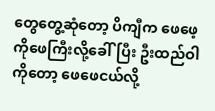တွေတွေ့ဆုံတော့ ပိကျီက ဖေဖေ့ကိုဖေကြီးလို့ခေါ်ပြီး ဦးထည်ဝါကိုတော့ ဖေဖေငယ်လို့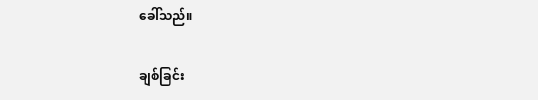ခေါ်သည်။

ချစ်ခြင်း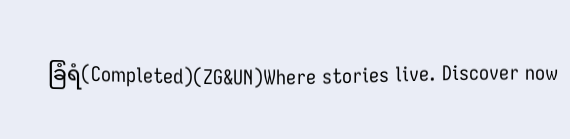ခြံရံ(Completed)(ZG&UN)Where stories live. Discover now